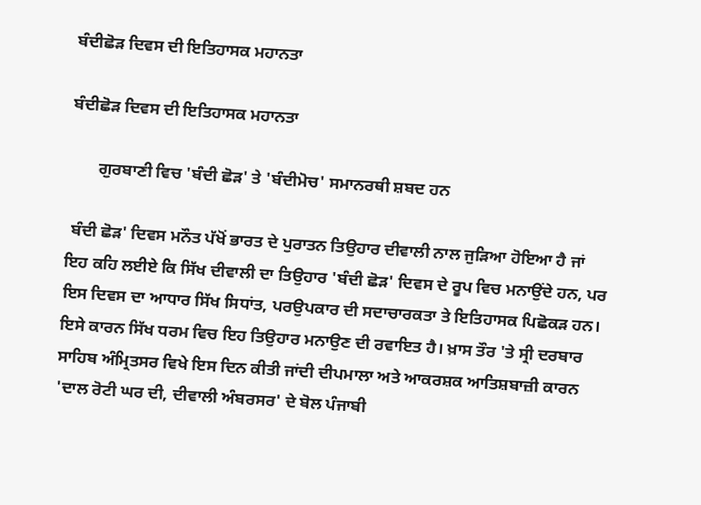ਬੰਦੀਛੋੜ ਦਿਵਸ ਦੀ ਇਤਿਹਾਸਕ ਮਹਾਨਤਾ

ਬੰਦੀਛੋੜ ਦਿਵਸ ਦੀ ਇਤਿਹਾਸਕ ਮਹਾਨਤਾ

       ਗੁਰਬਾਣੀ ਵਿਚ 'ਬੰਦੀ ਛੋੜ' ਤੇ 'ਬੰਦੀਮੋਚ' ਸਮਾਨਰਥੀ ਸ਼ਬਦ ਹਨ

 ਬੰਦੀ ਛੋੜ' ਦਿਵਸ ਮਨੌਤ ਪੱਖੋਂ ਭਾਰਤ ਦੇ ਪੁਰਾਤਨ ਤਿਉਹਾਰ ਦੀਵਾਲੀ ਨਾਲ ਜੁੜਿਆ ਹੋਇਆ ਹੈ ਜਾਂ ਇਹ ਕਹਿ ਲਈਏ ਕਿ ਸਿੱਖ ਦੀਵਾਲੀ ਦਾ ਤਿਉਹਾਰ 'ਬੰਦੀ ਛੋੜ' ਦਿਵਸ ਦੇ ਰੂਪ ਵਿਚ ਮਨਾਉਂਦੇ ਹਨ, ਪਰ ਇਸ ਦਿਵਸ ਦਾ ਆਧਾਰ ਸਿੱਖ ਸਿਧਾਂਤ, ਪਰਉਪਕਾਰ ਦੀ ਸਦਾਚਾਰਕਤਾ ਤੇ ਇਤਿਹਾਸਕ ਪਿਛੋਕੜ ਹਨ। ਇਸੇ ਕਾਰਨ ਸਿੱਖ ਧਰਮ ਵਿਚ ਇਹ ਤਿਉਹਾਰ ਮਨਾਉਣ ਦੀ ਰਵਾਇਤ ਹੈ। ਖ਼ਾਸ ਤੌਰ 'ਤੇ ਸ੍ਰੀ ਦਰਬਾਰ ਸਾਹਿਬ ਅੰਮ੍ਰਿਤਸਰ ਵਿਖੇ ਇਸ ਦਿਨ ਕੀਤੀ ਜਾਂਦੀ ਦੀਪਮਾਲਾ ਅਤੇ ਆਕਰਸ਼ਕ ਆਤਿਸ਼ਬਾਜ਼ੀ ਕਾਰਨ 'ਦਾਲ ਰੋਟੀ ਘਰ ਦੀ, ਦੀਵਾਲੀ ਅੰਬਰਸਰ' ਦੇ ਬੋਲ ਪੰਜਾਬੀ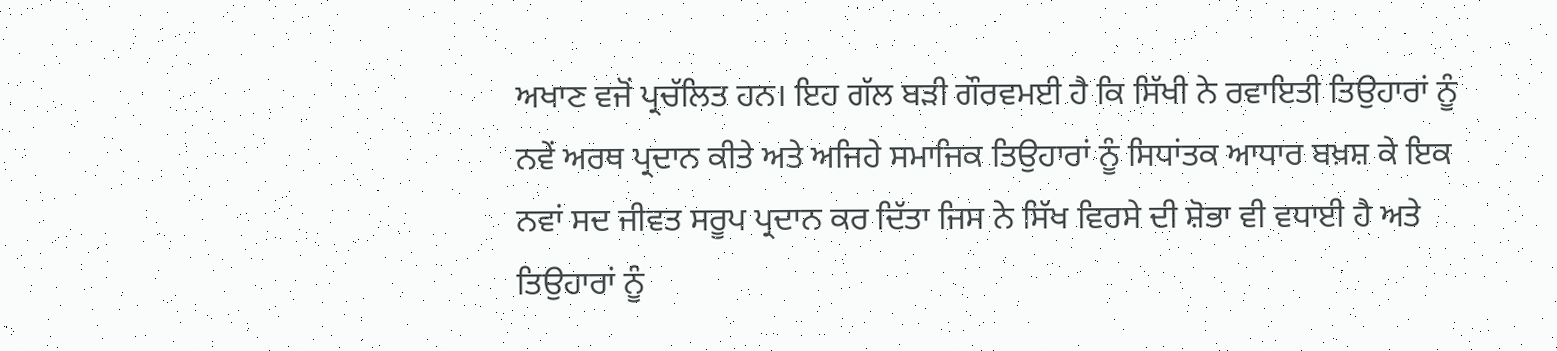ਅਖਾਣ ਵਜੋਂ ਪ੍ਰਚੱਲਿਤ ਹਨ। ਇਹ ਗੱਲ ਬੜੀ ਗੌਰਵਮਈ ਹੈ ਕਿ ਸਿੱਖੀ ਨੇ ਰਵਾਇਤੀ ਤਿਉਹਾਰਾਂ ਨੂੰ ਨਵੇਂ ਅਰਥ ਪ੍ਰਦਾਨ ਕੀਤੇ ਅਤੇ ਅਜਿਹੇ ਸਮਾਜਿਕ ਤਿਉਹਾਰਾਂ ਨੂੰ ਸਿਧਾਂਤਕ ਆਧਾਰ ਬਖ਼ਸ਼ ਕੇ ਇਕ ਨਵਾਂ ਸਦ ਜੀਵਤ ਸਰੂਪ ਪ੍ਰਦਾਨ ਕਰ ਦਿੱਤਾ ਜਿਸ ਨੇ ਸਿੱਖ ਵਿਰਸੇ ਦੀ ਸ਼ੋਭਾ ਵੀ ਵਧਾਈ ਹੈ ਅਤੇ ਤਿਉਹਾਰਾਂ ਨੂੰ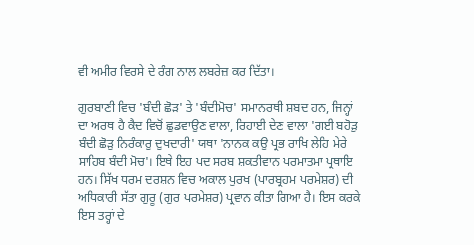ਵੀ ਅਮੀਰ ਵਿਰਸੇ ਦੇ ਰੰਗ ਨਾਲ ਲਬਰੇਜ਼ ਕਰ ਦਿੱਤਾ।

ਗੁਰਬਾਣੀ ਵਿਚ 'ਬੰਦੀ ਛੋੜ' ਤੇ 'ਬੰਦੀਮੋਚ' ਸਮਾਨਰਥੀ ਸ਼ਬਦ ਹਨ, ਜਿਨ੍ਹਾਂ ਦਾ ਅਰਥ ਹੈ ਕੈਦ ਵਿਚੋਂ ਛੁਡਵਾਉਣ ਵਾਲਾ, ਰਿਹਾਈ ਦੇਣ ਵਾਲਾ 'ਗਈ ਬਹੋੜੁ ਬੰਦੀ ਛੋੜੁ ਨਿਰੰਕਾਰੁ ਦੁਖਦਾਰੀ' ਯਥਾ 'ਨਾਨਕ ਕਉ ਪ੍ਰਭ ਰਾਖਿ ਲੇਹਿ ਮੇਰੇ ਸਾਹਿਬ ਬੰਦੀ ਮੋਚ'। ਇਥੇ ਇਹ ਪਦ ਸਰਬ ਸ਼ਕਤੀਵਾਨ ਪਰਮਾਤਮਾ ਪ੍ਰਥਾਇ ਹਨ। ਸਿੱਖ ਧਰਮ ਦਰਸ਼ਨ ਵਿਚ ਅਕਾਲ ਪੁਰਖ (ਪਾਰਬ੍ਰਹਮ ਪਰਮੇਸ਼ਰ) ਦੀ ਅਧਿਕਾਰੀ ਸੱਤਾ ਗੁਰੂ (ਗੁਰ ਪਰਮੇਸ਼ਰ) ਪ੍ਰਵਾਨ ਕੀਤਾ ਗਿਆ ਹੈ। ਇਸ ਕਰਕੇ ਇਸ ਤਰ੍ਹਾਂ ਦੇ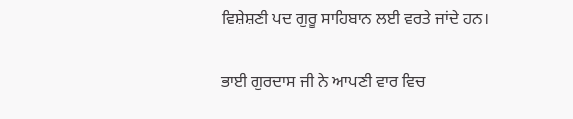ਵਿਸ਼ੇਸ਼ਣੀ ਪਦ ਗੁਰੂ ਸਾਹਿਬਾਨ ਲਈ ਵਰਤੇ ਜਾਂਦੇ ਹਨ।

ਭਾਈ ਗੁਰਦਾਸ ਜੀ ਨੇ ਆਪਣੀ ਵਾਰ ਵਿਚ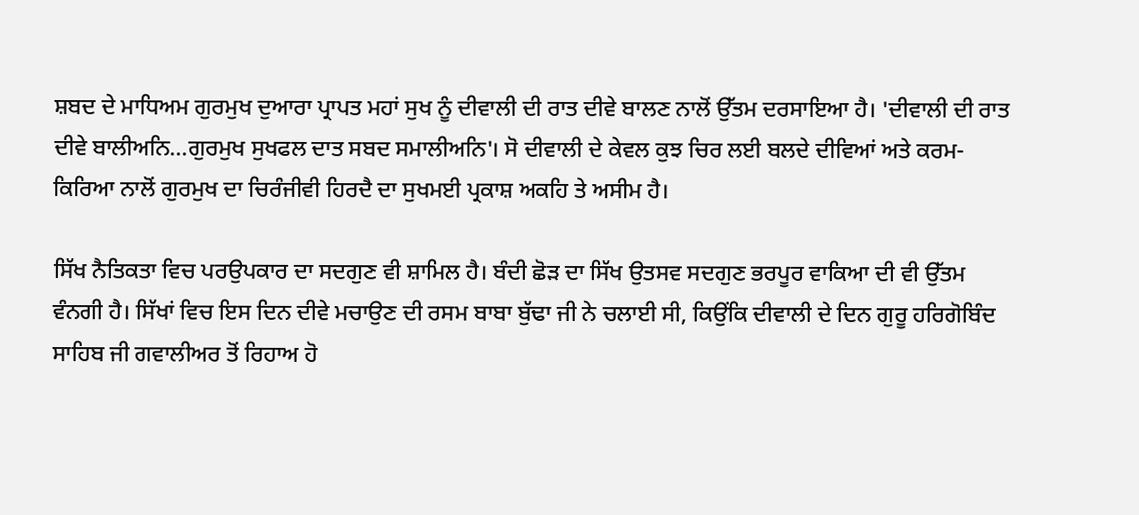ਸ਼ਬਦ ਦੇ ਮਾਧਿਅਮ ਗੁਰਮੁਖ ਦੁਆਰਾ ਪ੍ਰਾਪਤ ਮਹਾਂ ਸੁਖ ਨੂੰ ਦੀਵਾਲੀ ਦੀ ਰਾਤ ਦੀਵੇ ਬਾਲਣ ਨਾਲੋਂ ਉੱਤਮ ਦਰਸਾਇਆ ਹੈ। 'ਦੀਵਾਲੀ ਦੀ ਰਾਤ ਦੀਵੇ ਬਾਲੀਅਨਿ...ਗੁਰਮੁਖ ਸੁਖਫਲ ਦਾਤ ਸਬਦ ਸਮਾਲੀਅਨਿ'। ਸੋ ਦੀਵਾਲੀ ਦੇ ਕੇਵਲ ਕੁਝ ਚਿਰ ਲਈ ਬਲਦੇ ਦੀਵਿਆਂ ਅਤੇ ਕਰਮ-ਕਿਰਿਆ ਨਾਲੋਂ ਗੁਰਮੁਖ ਦਾ ਚਿਰੰਜੀਵੀ ਹਿਰਦੈ ਦਾ ਸੁਖਮਈ ਪ੍ਰਕਾਸ਼ ਅਕਹਿ ਤੇ ਅਸੀਮ ਹੈ।

ਸਿੱਖ ਨੈਤਿਕਤਾ ਵਿਚ ਪਰਉਪਕਾਰ ਦਾ ਸਦਗੁਣ ਵੀ ਸ਼ਾਮਿਲ ਹੈ। ਬੰਦੀ ਛੋੜ ਦਾ ਸਿੱਖ ਉਤਸਵ ਸਦਗੁਣ ਭਰਪੂਰ ਵਾਕਿਆ ਦੀ ਵੀ ਉੱਤਮ ਵੰਨਗੀ ਹੈ। ਸਿੱਖਾਂ ਵਿਚ ਇਸ ਦਿਨ ਦੀਵੇ ਮਚਾਉਣ ਦੀ ਰਸਮ ਬਾਬਾ ਬੁੱਢਾ ਜੀ ਨੇ ਚਲਾਈ ਸੀ, ਕਿਉਂਕਿ ਦੀਵਾਲੀ ਦੇ ਦਿਨ ਗੁਰੂ ਹਰਿਗੋਬਿੰਦ ਸਾਹਿਬ ਜੀ ਗਵਾਲੀਅਰ ਤੋਂ ਰਿਹਾਅ ਹੋ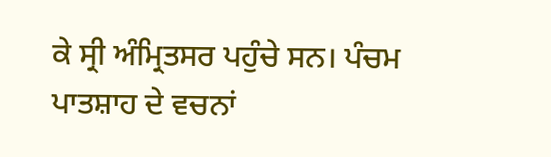ਕੇ ਸ੍ਰੀ ਅੰਮ੍ਰਿਤਸਰ ਪਹੁੰਚੇ ਸਨ। ਪੰਚਮ ਪਾਤਸ਼ਾਹ ਦੇ ਵਚਨਾਂ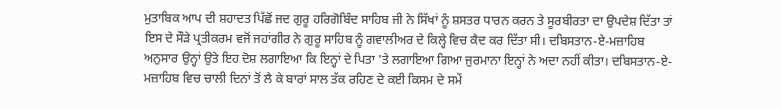ਮੁਤਾਬਿਕ ਆਪ ਦੀ ਸ਼ਹਾਦਤ ਪਿੱਛੋਂ ਜਦ ਗੁਰੂ ਹਰਿਗੋਬਿੰਦ ਸਾਹਿਬ ਜੀ ਨੇ ਸਿੱਖਾਂ ਨੂੰ ਸ਼ਸਤਰ ਧਾਰਨ ਕਰਨ ਤੇ ਸੂਰਬੀਰਤਾ ਦਾ ਉਪਦੇਸ਼ ਦਿੱਤਾ ਤਾਂ ਇਸ ਦੇ ਸੌੜੇ ਪ੍ਰਤੀਕਰਮ ਵਜੋਂ ਜਹਾਂਗੀਰ ਨੇ ਗੁਰੂ ਸਾਹਿਬ ਨੂੰ ਗਵਾਲੀਅਰ ਦੇ ਕਿਲ੍ਹੇ ਵਿਚ ਕੈਦ ਕਰ ਦਿੱਤਾ ਸੀ। ਦਬਿਸਤਾਨ-ਏ-ਮਜ਼ਾਹਿਬ ਅਨੁਸਾਰ ਉਨ੍ਹਾਂ ਉਤੇ ਇਹ ਦੋਸ਼ ਲਗਾਇਆ ਕਿ ਇਨ੍ਹਾਂ ਦੇ ਪਿਤਾ 'ਤੇ ਲਗਾਇਆ ਗਿਆ ਜੁਰਮਾਨਾ ਇਨ੍ਹਾਂ ਨੇ ਅਦਾ ਨਹੀਂ ਕੀਤਾ। ਦਬਿਸਤਾਨ-ਏ-ਮਜ਼ਾਹਿਬ ਵਿਚ ਚਾਲੀ ਦਿਨਾਂ ਤੋਂ ਲੈ ਕੇ ਬਾਰਾਂ ਸਾਲ ਤੱਕ ਰਹਿਣ ਦੇ ਕਈ ਕਿਸਮ ਦੇ ਸਮੇਂ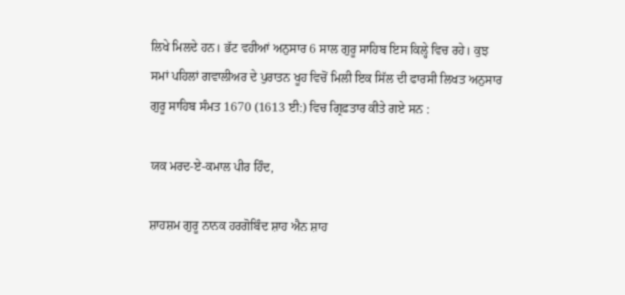ਲਿਖੇ ਮਿਲਦੇ ਹਨ। ਭੱਟ ਵਹੀਆਂ ਅਨੁਸਾਰ 6 ਸਾਲ ਗੁਰੂ ਸਾਹਿਬ ਇਸ ਕਿਲ੍ਹੇ ਵਿਚ ਰਹੇ। ਕੁਝ ਸਮਾਂ ਪਹਿਲਾਂ ਗਵਾਲੀਅਰ ਦੇ ਪੁਰਾਤਨ ਖੂਹ ਵਿਚੋਂ ਮਿਲੀ ਇਕ ਸਿੱਲ ਦੀ ਫਾਰਸੀ ਲਿਖਤ ਅਨੁਸਾਰ ਗੁਰੂ ਸਾਹਿਬ ਸੰਮਤ 1670 (1613 ਈ:) ਵਿਚ ਗ੍ਰਿਫ਼ਤਾਰ ਕੀਤੇ ਗਏ ਸਨ :

ਯਕ ਮਰਦ-ਏ-ਕਮਾਲ ਪੀਰ ਹਿੰਦ,

ਸ਼ਾਹਸ਼ਮ ਗੁਰੂ ਨਾਨਕ ਹਰਗੋਬਿੰਦ ਸ਼ਾਹ ਐਨ ਸ਼ਾਹ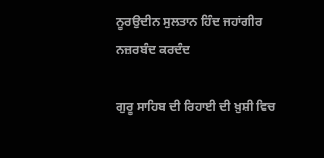ਨੂਰਉਦੀਨ ਸੁਲਤਾਨ ਹਿੰਦ ਜਹਾਂਗੀਰ ਨਜ਼ਰਬੰਦ ਕਰਦੰਦ

ਗੁਰੂ ਸਾਹਿਬ ਦੀ ਰਿਹਾਈ ਦੀ ਖ਼ੁਸ਼ੀ ਵਿਚ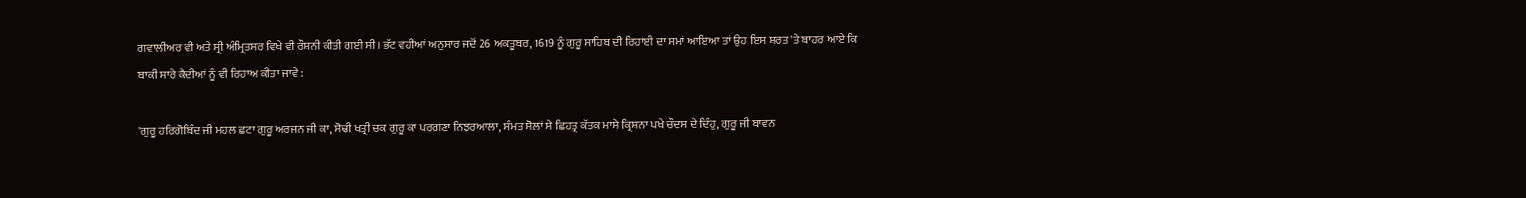ਗਵਾਲੀਅਰ ਵੀ ਅਤੇ ਸ੍ਰੀ ਅੰਮ੍ਰਿਤਸਰ ਵਿਖੇ ਵੀ ਰੌਸ਼ਨੀ ਕੀਤੀ ਗਈ ਸੀ। ਭੱਟ ਵਹੀਆਂ ਅਨੁਸਾਰ ਜਦੋਂ 26 ਅਕਤੂਬਰ, 1619 ਨੂੰ ਗੁਰੂ ਸਾਹਿਬ ਦੀ ਰਿਹਾਈ ਦਾ ਸਮਾਂ ਆਇਆ ਤਾਂ ਉਹ ਇਸ ਸ਼ਰਤ 'ਤੇ ਬਾਹਰ ਆਏ ਕਿ ਬਾਕੀ ਸਾਰੇ ਕੈਦੀਆਂ ਨੂੰ ਵੀ ਰਿਹਾਅ ਕੀਤਾ ਜਾਵੇ :

'ਗੁਰੂ ਹਰਿਗੋਬਿੰਦ ਜੀ ਮਹਲ ਛਟਾ ਗੁਰੂ ਅਰਜਨ ਜੀ ਕਾ, ਸੋਢੀ ਖਤ੍ਰੀ ਚਕ ਗੁਰੂ ਕਾ ਪਰਗਣਾ ਨਿਝਰਆਲਾ, ਸੰਮਤ ਸੋਲਾਂ ਸੇ ਛਿਹਤ੍ਰ ਕੱਤਕ ਮਾਸੇ ਕ੍ਰਿਸ਼ਨਾ ਪਖੇ ਚੌਦਸ ਦੇ ਦਿੰਹੁ, ਗੁਰੂ ਜੀ ਬਾਵਨ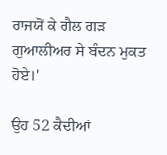ਰਾਜਯੋਂ ਕੇ ਗੈਲ ਗੜ ਗੁਆਲੀਅਰ ਸੇ ਬੰਦਨ ਮੁਕਤ ਹੋਏ।'

ਉਹ 52 ਕੈਦੀਆਂ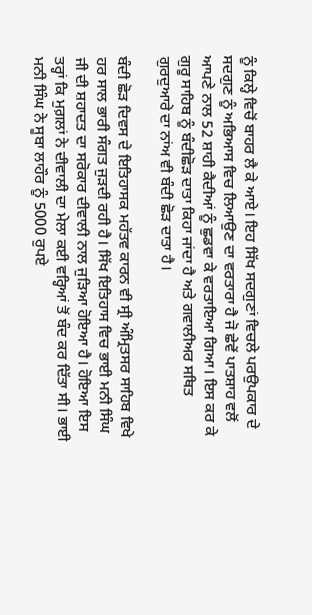ਨੂੰ ਕਿਲ੍ਹੇ ਵਿਚੋਂ ਬਾਹਰ ਲੈ ਕੇ ਆਏ। ਇਹ ਸਿੱਖ ਸਦਗੁਣਾਂ ਵਿਚਲੇ ਪਰਉਪਕਾਰ ਦੇ ਸਦਗੁਣ ਨੂੰ ਅਭਿਆਸ ਵਿਚ ਲਿਆਉਣ ਦਾ ਵਰਤਾਰਾ ਹੈ ਜੋ ਛੇਵੇਂ ਪਾਤਸ਼ਾਹ ਵਲੋਂ ਆਪਣੇ ਨਾਲ 52 ਸ਼ਾਹੀ ਕੈਦੀਆਂ ਨੂੰ ਛੁਡਵਾ ਕੇ ਵਰਤਾਇਆ ਗਿਆ। ਇਸ ਕਰ ਕੇ ਗੁਰੂ ਸਾਹਿਬ ਨੂੰ ਬੰਦੀਛੋੜ ਦਾਤਾ ਕਿਹਾ ਜਾਂਦਾ ਹੈ ਅਤੇ ਗਵਾਲੀਅਰ ਸਥਿਤ ਗੁਰਦੁਆਰੇ ਦਾ ਨਾਂਅ ਵੀ ਬੰਦੀ ਛੋੜ ਦਾਤਾ ਹੈ।

ਬੰਦੀ ਛੋੜ ਦਿਵਸ ਦੇ ਇਤਿਹਾਸਕ ਮਹੱਤਵ ਕਾਰਨ ਵੀ ਸ੍ਰੀ ਅੰਮ੍ਰਿਤਸਰ ਸਾਹਿਬ ਵਿਖੇ ਹਰ ਸਾਲ ਭਾਰੀ ਸੰਗਤ ਜੁੜਦੀ ਰਹੀ ਹੈ। ਸਿੱਖ ਇਤਿਹਾਸ ਵਿਚ ਭਾਈ ਮਨੀ ਸਿੰਘ ਜੀ ਦੀ ਸ਼ਹਾਦਤ ਦਾ ਸਰੋਕਾਰ ਦੀਵਾਲੀ ਨਾਲ ਜੁੜਿਆ ਹੋਇਆ ਹੈ। ਹੋਇਆ ਇਸ ਤਰ੍ਹਾਂ ਕਿ ਮੁਗ਼ਲਾਂ ਨੇ ਦੀਵਾਲੀ ਦਾ ਮੇਲਾ ਕਈ ਵਰ੍ਹਿਆਂ ਤੋਂ ਬੰਦ ਕਰ ਦਿੱਤਾ ਸੀ। ਭਾਈ ਮਨੀ ਸਿੰਘ ਨੇ ਸੂਬਾ ਲਾਹੌਰ ਨੂੰ 5000 ਰੁਪਏ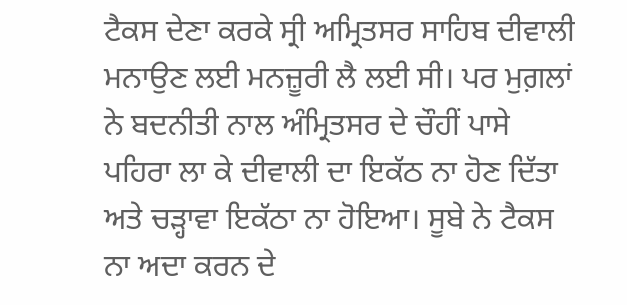ਟੈਕਸ ਦੇਣਾ ਕਰਕੇ ਸ੍ਰੀ ਅਮ੍ਰਿਤਸਰ ਸਾਹਿਬ ਦੀਵਾਲੀ ਮਨਾਉਣ ਲਈ ਮਨਜ਼ੂਰੀ ਲੈ ਲਈ ਸੀ। ਪਰ ਮੁਗ਼ਲਾਂ ਨੇ ਬਦਨੀਤੀ ਨਾਲ ਅੰਮ੍ਰਿਤਸਰ ਦੇ ਚੌਹੀਂ ਪਾਸੇ ਪਹਿਰਾ ਲਾ ਕੇ ਦੀਵਾਲੀ ਦਾ ਇਕੱਠ ਨਾ ਹੋਣ ਦਿੱਤਾ ਅਤੇ ਚੜ੍ਹਾਵਾ ਇਕੱਠਾ ਨਾ ਹੋਇਆ। ਸੂਬੇ ਨੇ ਟੈਕਸ ਨਾ ਅਦਾ ਕਰਨ ਦੇ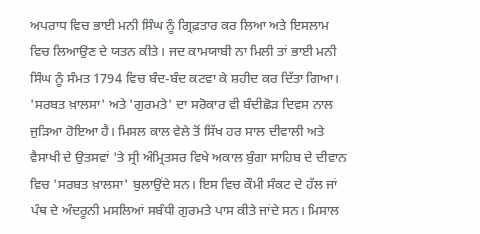ਅਪਰਾਧ ਵਿਚ ਭਾਈ ਮਨੀ ਸਿੰਘ ਨੂੰ ਗ੍ਰਿਫ਼ਤਾਰ ਕਰ ਲਿਆ ਅਤੇ ਇਸਲਾਮ ਵਿਚ ਲਿਆਉਣ ਦੇ ਯਤਨ ਕੀਤੇ। ਜਦ ਕਾਮਯਾਬੀ ਨਾ ਮਿਲੀ ਤਾਂ ਭਾਈ ਮਨੀ ਸਿੰਘ ਨੂੰ ਸੰਮਤ 1794 ਵਿਚ ਬੰਦ-ਬੰਦ ਕਟਵਾ ਕੇ ਸ਼ਹੀਦ ਕਰ ਦਿੱਤਾ ਗਿਆ। 'ਸਰਬਤ ਖ਼ਾਲਸਾ' ਅਤੇ 'ਗੁਰਮਤੇ' ਦਾ ਸਰੋਕਾਰ ਵੀ ਬੰਦੀਛੋੜ ਦਿਵਸ ਨਾਲ ਜੁੜਿਆ ਹੋਇਆ ਹੈ। ਮਿਸਲ ਕਾਲ ਵੇਲੇ ਤੋਂ ਸਿੱਖ ਹਰ ਸਾਲ ਦੀਵਾਲੀ ਅਤੇ ਵੈਸਾਖੀ ਦੇ ਉਤਸਵਾਂ 'ਤੇ ਸ੍ਰੀ ਅੰਮ੍ਰਿਤਸਰ ਵਿਖੇ ਅਕਾਲ ਬੁੰਗਾ ਸਾਹਿਬ ਦੇ ਦੀਵਾਨ ਵਿਚ 'ਸਰਬਤ ਖ਼ਾਲਸਾ' ਬੁਲਾਉਂਦੇ ਸਨ। ਇਸ ਵਿਚ ਕੌਮੀ ਸੰਕਟ ਦੇ ਹੱਲ ਜਾਂ ਪੰਥ ਦੇ ਅੰਦਰੂਨੀ ਮਸਲਿਆਂ ਸਬੰਧੀ ਗੁਰਮਤੇ ਪਾਸ ਕੀਤੇ ਜਾਂਦੇ ਸਨ। ਮਿਸਾਲ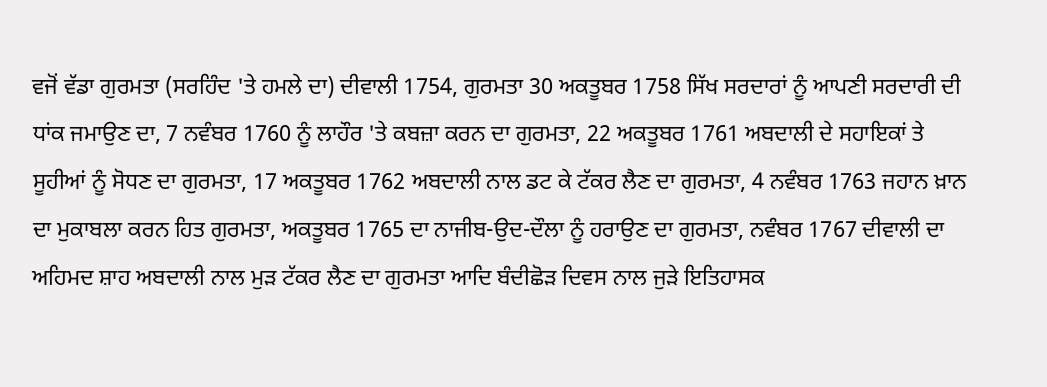ਵਜੋਂ ਵੱਡਾ ਗੁਰਮਤਾ (ਸਰਹਿੰਦ 'ਤੇ ਹਮਲੇ ਦਾ) ਦੀਵਾਲੀ 1754, ਗੁਰਮਤਾ 30 ਅਕਤੂਬਰ 1758 ਸਿੱਖ ਸਰਦਾਰਾਂ ਨੂੰ ਆਪਣੀ ਸਰਦਾਰੀ ਦੀ ਧਾਂਕ ਜਮਾਉਣ ਦਾ, 7 ਨਵੰਬਰ 1760 ਨੂੰ ਲਾਹੌਰ 'ਤੇ ਕਬਜ਼ਾ ਕਰਨ ਦਾ ਗੁਰਮਤਾ, 22 ਅਕਤੂਬਰ 1761 ਅਬਦਾਲੀ ਦੇ ਸਹਾਇਕਾਂ ਤੇ ਸੂਹੀਆਂ ਨੂੰ ਸੋਧਣ ਦਾ ਗੁਰਮਤਾ, 17 ਅਕਤੂਬਰ 1762 ਅਬਦਾਲੀ ਨਾਲ ਡਟ ਕੇ ਟੱਕਰ ਲੈਣ ਦਾ ਗੁਰਮਤਾ, 4 ਨਵੰਬਰ 1763 ਜਹਾਨ ਖ਼ਾਨ ਦਾ ਮੁਕਾਬਲਾ ਕਰਨ ਹਿਤ ਗੁਰਮਤਾ, ਅਕਤੂਬਰ 1765 ਦਾ ਨਾਜੀਬ-ਉਦ-ਦੌਲਾ ਨੂੰ ਹਰਾਉਣ ਦਾ ਗੁਰਮਤਾ, ਨਵੰਬਰ 1767 ਦੀਵਾਲੀ ਦਾ ਅਹਿਮਦ ਸ਼ਾਹ ਅਬਦਾਲੀ ਨਾਲ ਮੁੜ ਟੱਕਰ ਲੈਣ ਦਾ ਗੁਰਮਤਾ ਆਦਿ ਬੰਦੀਛੋੜ ਦਿਵਸ ਨਾਲ ਜੁੜੇ ਇਤਿਹਾਸਕ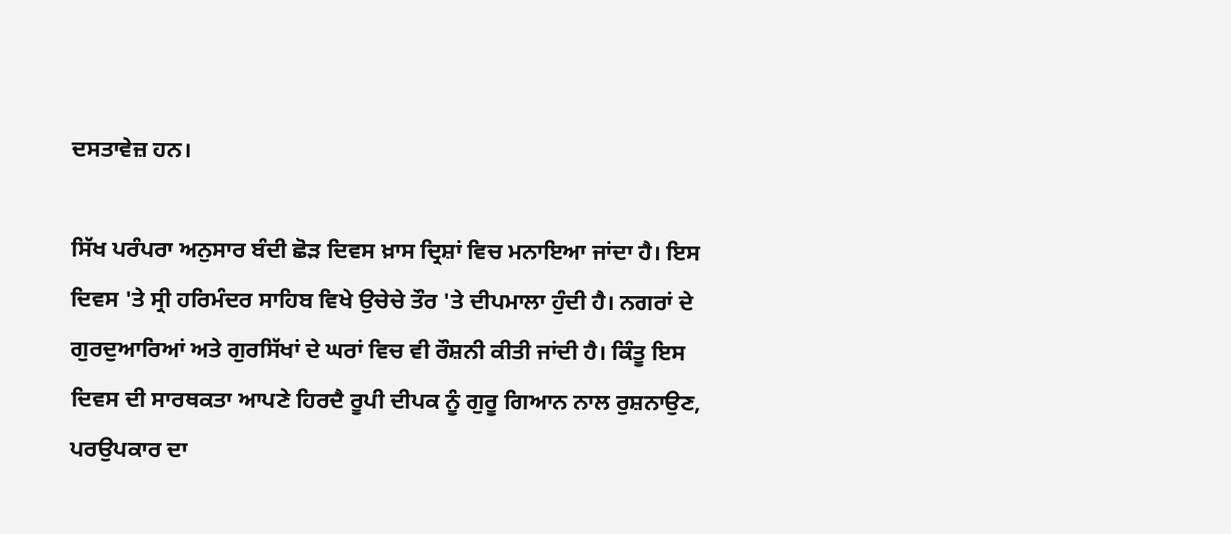ਦਸਤਾਵੇਜ਼ ਹਨ।

ਸਿੱਖ ਪਰੰਪਰਾ ਅਨੁਸਾਰ ਬੰਦੀ ਛੋੜ ਦਿਵਸ ਖ਼ਾਸ ਦ੍ਰਿਸ਼ਾਂ ਵਿਚ ਮਨਾਇਆ ਜਾਂਦਾ ਹੈ। ਇਸ ਦਿਵਸ 'ਤੇ ਸ੍ਰੀ ਹਰਿਮੰਦਰ ਸਾਹਿਬ ਵਿਖੇ ਉਚੇਚੇ ਤੌਰ 'ਤੇ ਦੀਪਮਾਲਾ ਹੁੰਦੀ ਹੈ। ਨਗਰਾਂ ਦੇ ਗੁਰਦੁਆਰਿਆਂ ਅਤੇ ਗੁਰਸਿੱਖਾਂ ਦੇ ਘਰਾਂ ਵਿਚ ਵੀ ਰੌਸ਼ਨੀ ਕੀਤੀ ਜਾਂਦੀ ਹੈ। ਕਿੰਤੂ ਇਸ ਦਿਵਸ ਦੀ ਸਾਰਥਕਤਾ ਆਪਣੇ ਹਿਰਦੈ ਰੂਪੀ ਦੀਪਕ ਨੂੰ ਗੁਰੂ ਗਿਆਨ ਨਾਲ ਰੁਸ਼ਨਾਉਣ, ਪਰਉਪਕਾਰ ਦਾ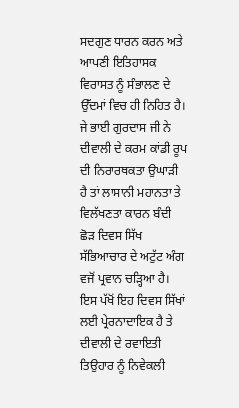ਸਦਗੁਣ ਧਾਰਨ ਕਰਨ ਅਤੇ ਆਪਣੀ ਇਤਿਹਾਸਕ ਵਿਰਾਸਤ ਨੂੰ ਸੰਭਾਲਣ ਦੇ ਉੱਦਮਾਂ ਵਿਚ ਹੀ ਨਿਹਿਤ ਹੈ। ਜੇ ਭਾਈ ਗੁਰਦਾਸ ਜੀ ਨੇ ਦੀਵਾਲੀ ਦੇ ਕਰਮ ਕਾਂਡੀ ਰੂਪ ਦੀ ਨਿਰਾਰਥਕਤਾ ਉਘਾੜੀ ਹੈ ਤਾਂ ਲਾਸਾਨੀ ਮਹਾਨਤਾ ਤੇ ਵਿਲੱਖਣਤਾ ਕਾਰਨ ਬੰਦੀ ਛੋੜ ਦਿਵਸ ਸਿੱਖ ਸੱਭਿਆਚਾਰ ਦੇ ਅਟੁੱਟ ਅੰਗ ਵਜੋਂ ਪ੍ਰਵਾਨ ਚੜ੍ਹਿਆ ਹੈ। ਇਸ ਪੱਖੋਂ ਇਹ ਦਿਵਸ ਸਿੱਖਾਂ ਲਈ ਪ੍ਰੇਰਨਾਦਾਇਕ ਹੈ ਤੇ ਦੀਵਾਲੀ ਦੇ ਰਵਾਇਤੀ ਤਿਉਹਾਰ ਨੂੰ ਨਿਵੇਕਲੀ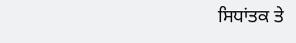ਸਿਧਾਂਤਕ ਤੇ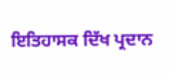ਇਤਿਹਾਸਕ ਦਿੱਖ ਪ੍ਰਦਾਨ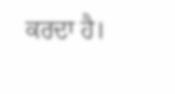ਕਰਦਾ ਹੈ।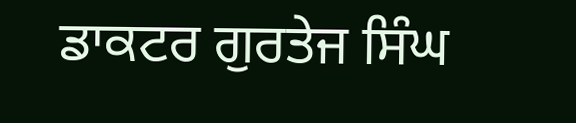ਡਾਕਟਰ ਗੁਰਤੇਜ ਸਿੰਘ